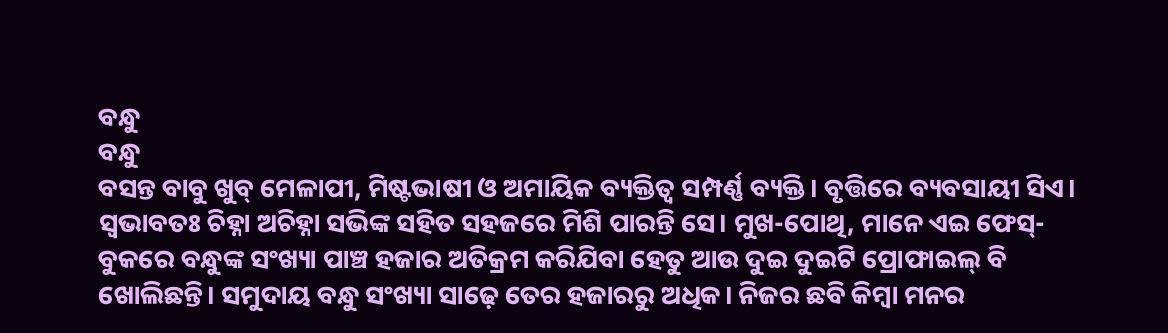ବନ୍ଧୁ
ବନ୍ଧୁ
ବସନ୍ତ ବାବୁ ଖୁବ୍ ମେଳାପୀ, ମିଷ୍ଟଭାଷୀ ଓ ଅମାୟିକ ବ୍ୟକ୍ତିତ୍ୱ ସମ୍ପର୍ଣ୍ଣ ବ୍ୟକ୍ତି। ବୃତ୍ତିରେ ବ୍ୟବସାୟୀ ସିଏ। ସ୍ୱଭାବତଃ ଚିହ୍ନା ଅଚିହ୍ନା ସଭିଙ୍କ ସହିତ ସହଜରେ ମିଶି ପାରନ୍ତି ସେ। ମୁଖ-ପୋଥି, ମାନେ ଏଇ ଫେସ୍-ବୁକରେ ବନ୍ଧୁଙ୍କ ସଂଖ୍ୟା ପାଞ୍ଚ ହଜାର ଅତିକ୍ରମ କରିଯିବା ହେତୁ ଆଉ ଦୁଇ ଦୁଇଟି ପ୍ରୋଫାଇଲ୍ ବି ଖୋଲିଛନ୍ତି। ସମୁଦାୟ ବନ୍ଧୁ ସଂଖ୍ୟା ସାଢ଼େ ତେର ହଜାରରୁ ଅଧିକ। ନିଜର ଛବି କିମ୍ବା ମନର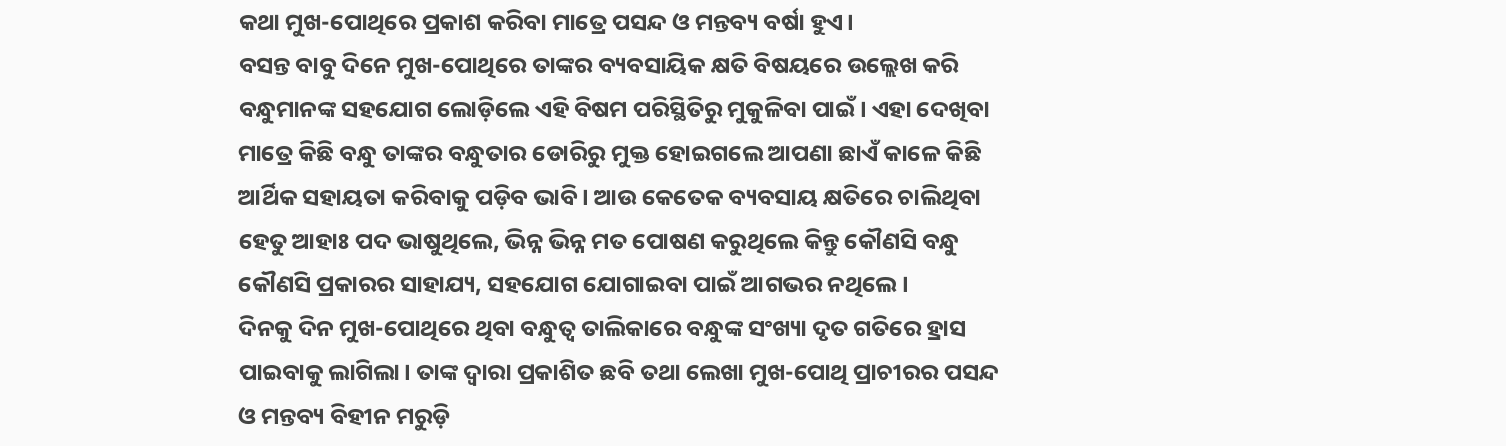କଥା ମୁଖ-ପୋଥିରେ ପ୍ରକାଶ କରିବା ମାତ୍ରେ ପସନ୍ଦ ଓ ମନ୍ତବ୍ୟ ବର୍ଷା ହୁଏ।
ବସନ୍ତ ବାବୁ ଦିନେ ମୁଖ-ପୋଥିରେ ତାଙ୍କର ବ୍ୟବସାୟିକ କ୍ଷତି ବିଷୟରେ ଉଲ୍ଲେଖ କରି ବନ୍ଧୁମାନଙ୍କ ସହଯୋଗ ଲୋଡ଼ିଲେ ଏହି ବିଷମ ପରିସ୍ଥିତିରୁ ମୁକୁଳିବା ପାଇଁ। ଏହା ଦେଖିବା ମାତ୍ରେ କିଛି ବନ୍ଧୁ ତାଙ୍କର ବନ୍ଧୁତାର ଡୋରିରୁ ମୁକ୍ତ ହୋଇଗଲେ ଆପଣା ଛାଏଁ କାଳେ କିଛି ଆର୍ଥିକ ସହାୟତା କରିବାକୁ ପଡ଼ିବ ଭାବି। ଆଉ କେତେକ ବ୍ୟବସାୟ କ୍ଷତିରେ ଚାଲିଥିବା ହେତୁ ଆହାଃ ପଦ ଭାଷୁଥିଲେ, ଭିନ୍ନ ଭିନ୍ନ ମତ ପୋଷଣ କରୁଥିଲେ କିନ୍ତୁ କୌଣସି ବନ୍ଧୁ କୌଣସି ପ୍ରକାରର ସାହାଯ୍ୟ, ସହଯୋଗ ଯୋଗାଇବା ପାଇଁ ଆଗଭର ନଥିଲେ।
ଦିନକୁ ଦିନ ମୁଖ-ପୋଥିରେ ଥିବା ବନ୍ଧୁତ୍ୱ ତାଲିକାରେ ବନ୍ଧୁଙ୍କ ସଂଖ୍ୟା ଦୃତ ଗତିରେ ହ୍ରାସ ପାଇବାକୁ ଲାଗିଲା। ତାଙ୍କ ଦ୍ୱାରା ପ୍ରକାଶିତ ଛବି ତଥା ଲେଖା ମୁଖ-ପୋଥି ପ୍ରାଚୀରର ପସନ୍ଦ ଓ ମନ୍ତବ୍ୟ ବିହୀନ ମରୁଡ଼ି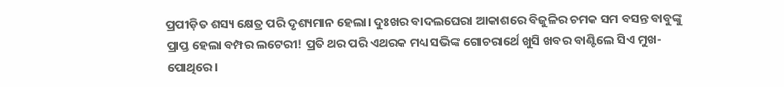ପ୍ରପୀଡ଼ିତ ଶସ୍ୟ କ୍ଷେତ୍ର ପରି ଦୃଶ୍ୟମାନ ହେଲା। ଦୁଃଖର ବାଦଲଘେରା ଆକାଶରେ ବିଜୁଳିର ଚମକ ସମ ବସନ୍ତ ବାବୁଙ୍କୁ ପ୍ରାପ୍ତ ହେଲା ବମ୍ପର ଲଟେରୀ! ପ୍ରତି ଥର ପରି ଏଥରକ ମଧ୍ୟ ସଭିଙ୍କ ଗୋଚରାର୍ଥେ ଖୁସି ଖବର ବାଣ୍ଟିଲେ ସିଏ ମୁଖ-ପୋଥିରେ।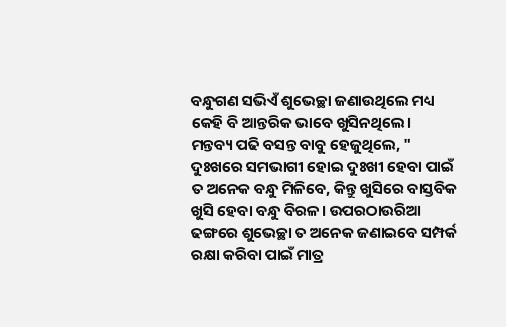ବନ୍ଧୁଗଣ ସଭିଏଁ ଶୁଭେଚ୍ଛା ଜଣାଉଥିଲେ ମଧ୍ୟ କେହି ବି ଆନ୍ତରିକ ଭାବେ ଖୁସିନଥିଲେ।
ମନ୍ତବ୍ୟ ପଢି ବସନ୍ତ ବାବୁ ହେଜୁଥିଲେ, "
ଦୁଃଖରେ ସମଭାଗୀ ହୋଇ ଦୁଃଖୀ ହେବା ପାଇଁ ତ ଅନେକ ବନ୍ଧୁ ମିଳିବେ, କିନ୍ତୁ ଖୁସିରେ ବାସ୍ତବିକ ଖୁସି ହେବା ବନ୍ଧୁ ବିରଳ। ଉପରଠାଉରିଆ ଢଙ୍ଗରେ ଶୁଭେଚ୍ଛା ତ ଅନେକ ଜଣାଇବେ ସମ୍ପର୍କ ରକ୍ଷା କରିବା ପାଇଁ ମାତ୍ର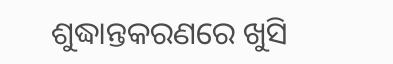ଶୁଦ୍ଧାନ୍ତକରଣରେ ଖୁସି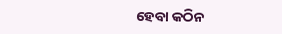ହେବା କଠିନ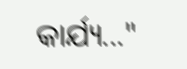କାର୍ଯ୍ୟ..."